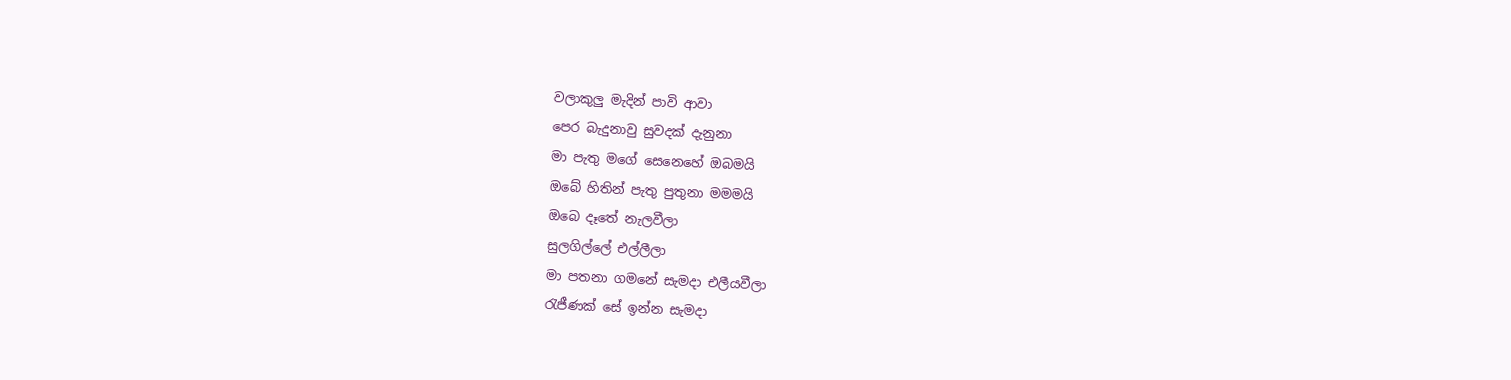වලාකුලු මැදින් පාවි ආවා
පෙර බැදුනාවු සුවදක් දැනුනා
මා පැතු මගේ සෙනෙහේ ඔබමයි
ඔබේ හිතින් පැතු පුතුනා මමමයි
ඔබෙ දෑතේ නැලවීලා
සුලගිල්ලේ එල්ලීලා
මා පතනා ගමනේ සැමදා එලීයවීලා
රැජීණක් සේ ඉන්න සැමදා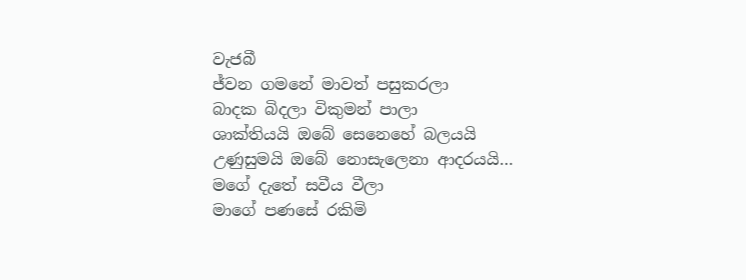වැජබී
ජ්වන ගමනේ මාවත් පසුකරලා
බාදක බිදලා විකුමන් පාලා
ශාක්තියයි ඔබේ සෙනෙහේ බලයයි
උණුසුමයි ඔබේ නොසැලෙනා ආදරයයි…
මගේ දැතේ සවීය වීලා
මාගේ පණසේ රකිමි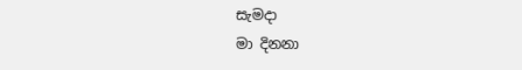සැමදා
මා දිනනා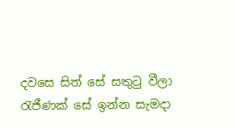දවසෙ සිත් සේ සතුටු වීලා
රැජීණක් සේ ඉන්න සැමදා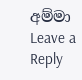අම්මා
Leave a Reply